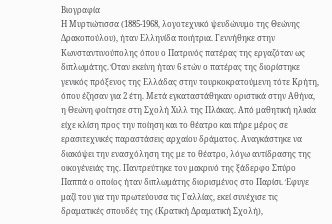Βιογραφία
Η Μυρτιώτισσα (1885-1968, λογοτεχνικό ψευδώνυμο της Θεώνης Δρακοπούλου), ήταν Ελληνίδα ποιήτρια. Γεννήθηκε στην Κωνσταντινούπολης όπου ο Πατρινός πατέρας της εργαζόταν ως διπλωμάτης. Όταν εκείνη ήταν 6 ετών ο πατέρας της διορίστηκε γενικός πρόξενος της Ελλάδας στην τουρκοκρατούμενη τότε Κρήτη, όπου έζησαν για 2 έτη. Μετά εγκαταστάθηκαν οριστικά στην Αθήνα, η Θεώνη φοίτησε στη Σχολή Χιλλ της Πλάκας. Από μαθητική ηλικία είχε κλίση προς την ποίηση και το θέατρο και πήρε μέρος σε ερασιτεχνικές παραστάσεις αρχαίου δράματος. Αναγκάστηκε να διακόψει την ενασχόληση της με το θέατρο, λόγω αντίδρασης της οικογένειάς της. Παντρεύτηκε τον μακρινό της ξάδερφο Σπύρο Παππά ο οποίος ήταν διπλωμάτης διορισμένος στο Παρίσι. Έφυγε μαζί του για την πρωτεύουσα τις Γαλλίας, εκεί συνέχισε τις δραματικές σπουδές της (Κρατική Δραματική Σχολή),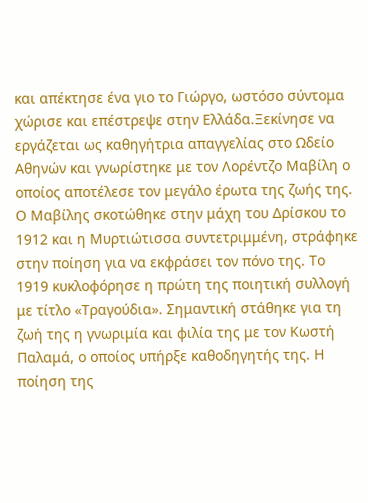και απέκτησε ένα γιο το Γιώργο, ωστόσο σύντομα χώρισε και επέστρεψε στην Ελλάδα.Ξεκίνησε να εργάζεται ως καθηγήτρια απαγγελίας στο Ωδείο Αθηνών και γνωρίστηκε με τον Λορέντζο Μαβίλη ο οποίος αποτέλεσε τον μεγάλο έρωτα της ζωής της. Ο Μαβίλης σκοτώθηκε στην μάχη του Δρίσκου το 1912 και η Μυρτιώτισσα συντετριμμένη, στράφηκε στην ποίηση για να εκφράσει τον πόνο της. Το 1919 κυκλοφόρησε η πρώτη της ποιητική συλλογή με τίτλο «Τραγούδια». Σημαντική στάθηκε για τη ζωή της η γνωριμία και φιλία της με τον Κωστή Παλαμά, ο οποίος υπήρξε καθοδηγητής της. Η ποίηση της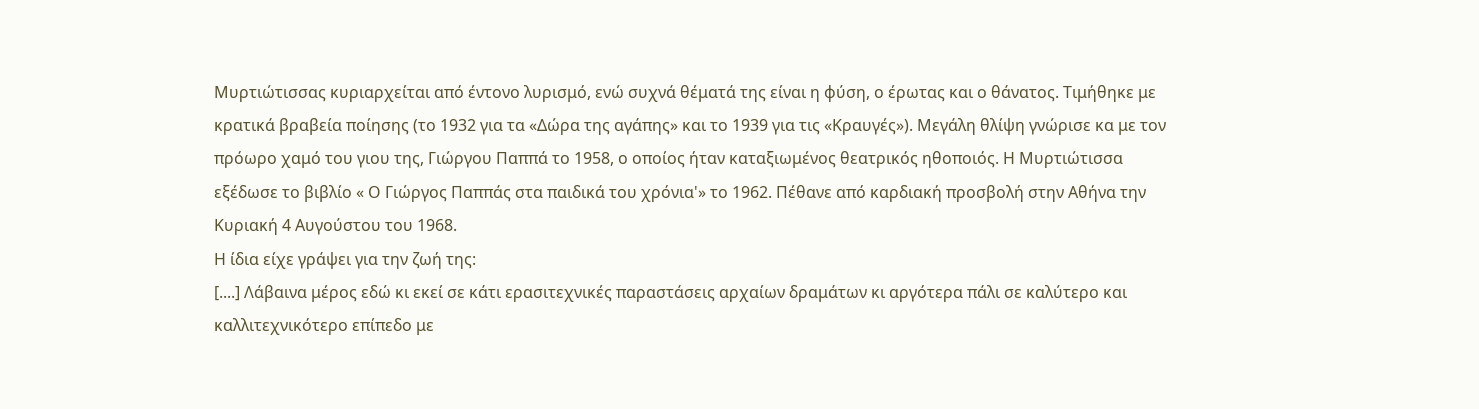Μυρτιώτισσας κυριαρχείται από έντονο λυρισμό, ενώ συχνά θέματά της είναι η φύση, ο έρωτας και ο θάνατος. Τιμήθηκε με κρατικά βραβεία ποίησης (το 1932 για τα «Δώρα της αγάπης» και το 1939 για τις «Κραυγές»). Μεγάλη θλίψη γνώρισε κα με τον πρόωρο χαμό του γιου της, Γιώργου Παππά το 1958, ο οποίος ήταν καταξιωμένος θεατρικός ηθοποιός. Η Μυρτιώτισσα εξέδωσε το βιβλίο « Ο Γιώργος Παππάς στα παιδικά του χρόνια'» το 1962. Πέθανε από καρδιακή προσβολή στην Αθήνα την Κυριακή 4 Αυγούστου του 1968.
Η ίδια είχε γράψει για την ζωή της:
[....] Λάβαινα μέρος εδώ κι εκεί σε κάτι ερασιτεχνικές παραστάσεις αρχαίων δραμάτων κι αργότερα πάλι σε καλύτερο και καλλιτεχνικότερο επίπεδο με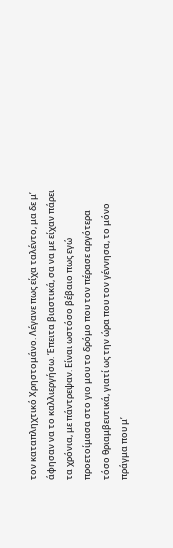τον καταπληχτικό Χρηστομάνο. Λέγανε πως είχα ταλέντο, μα δε μ’ άφησαν να το καλλιεργήσω. Έπειτα βιαστικά, σα να με είχαν πάρει τα χρόνια, με πάντρεψαν. Είναι ωστόσο βέβαιο πως εγώ προετοίμασα στο γιο μου το δρόμο που τον πέρασε αργότερα τόσο θριαμβευτικά, γιατί ως την ώρα που τον γέννησα, το μόνο πράγμα που μ’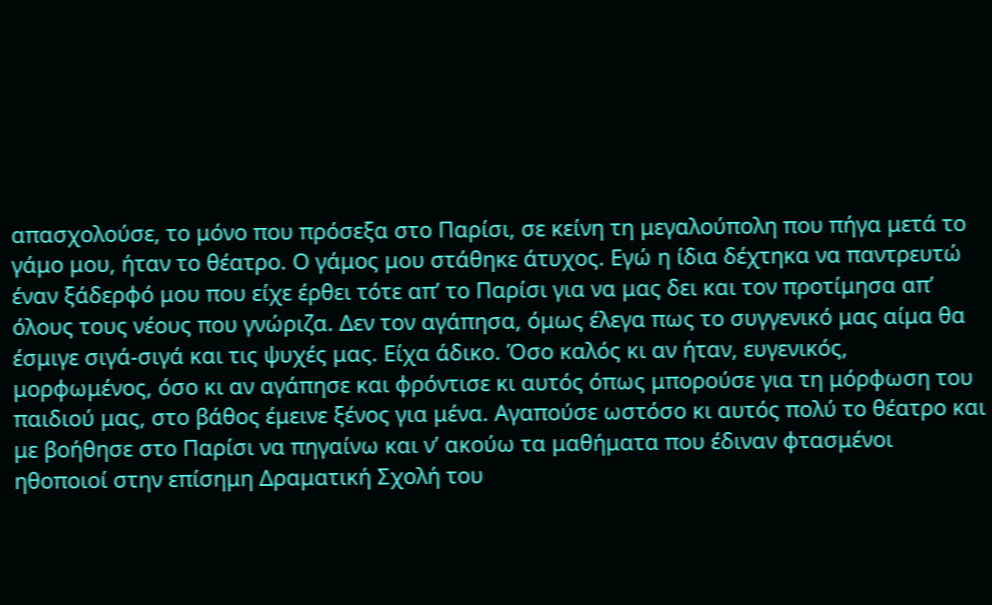απασχολούσε, το μόνο που πρόσεξα στο Παρίσι, σε κείνη τη μεγαλούπολη που πήγα μετά το γάμο μου, ήταν το θέατρο. Ο γάμος μου στάθηκε άτυχος. Εγώ η ίδια δέχτηκα να παντρευτώ έναν ξάδερφό μου που είχε έρθει τότε απ’ το Παρίσι για να μας δει και τον προτίμησα απ’ όλους τους νέους που γνώριζα. Δεν τον αγάπησα, όμως έλεγα πως το συγγενικό μας αίμα θα έσμιγε σιγά-σιγά και τις ψυχές μας. Είχα άδικο. Όσο καλός κι αν ήταν, ευγενικός, μορφωμένος, όσο κι αν αγάπησε και φρόντισε κι αυτός όπως μπορούσε για τη μόρφωση του παιδιού μας, στο βάθος έμεινε ξένος για μένα. Αγαπούσε ωστόσο κι αυτός πολύ το θέατρο και με βοήθησε στο Παρίσι να πηγαίνω και ν’ ακούω τα μαθήματα που έδιναν φτασμένοι ηθοποιοί στην επίσημη Δραματική Σχολή του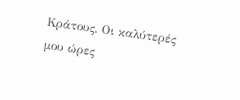Κράτους. Οι καλύτερές μου ώρες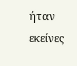ήταν εκείνες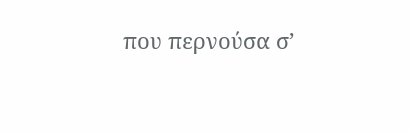που περνούσα σ’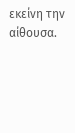εκείνη την αίθουσα.